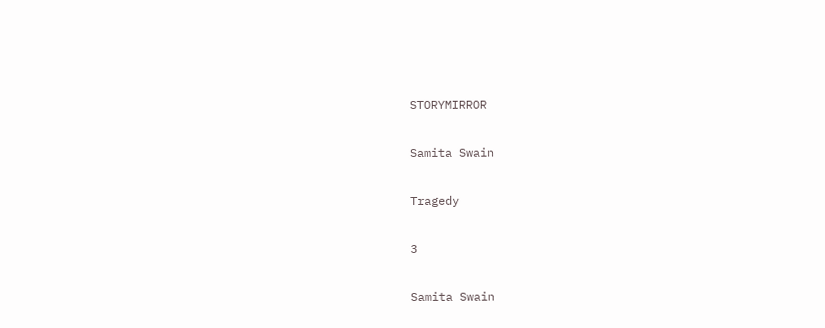STORYMIRROR

Samita Swain

Tragedy

3

Samita Swain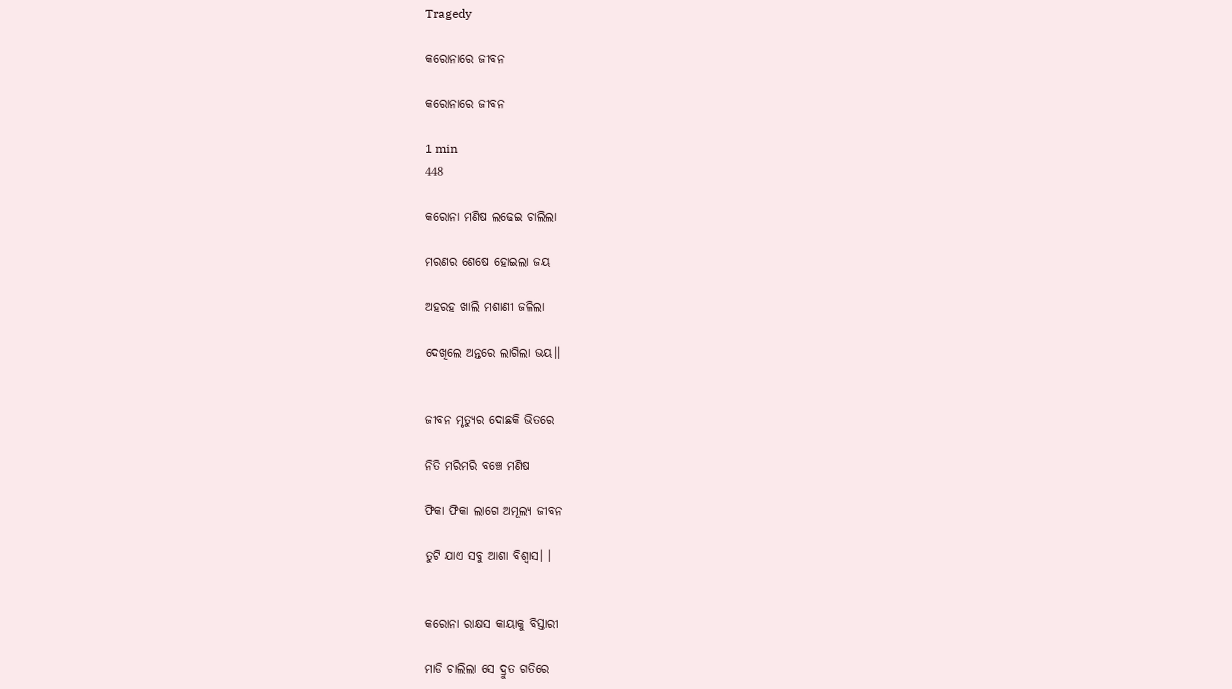Tragedy

କରୋନାରେ ଜୀବନ

କରୋନାରେ ଜୀବନ

1 min
448

କରୋନା ମଣିଷ ଲଢେଇ ଚାଲିଲା

ମରଣର ଶେଷେ ହୋଇଲା ଜୟ

ଅହରହ ଖାଲି ମଶାଣୀ ଜଳିଲା

ଦେଖିଲେ ଅନ୍ତରେ ଲାଗିଲା ଭୟ।।


ଜୀବନ ମୃତ୍ୟୁର ଦୋଛକି ଭିତରେ

ନିତି ମରିମରି ବଞ୍ଚେ ମଣିଷ

ଫିକା ଫିକା ଲାଗେ ଅମୂଲ୍ୟ ଜୀବନ

ତୁଟି ଯାଏ ସବୁ ଆଶା ବିଶ୍ୱାସ। ।


କରୋନା ରାକ୍ଷସ କାୟାକୁ ବିସ୍ତାରୀ

ମାଡି ଚାଲିଲା ସେ ଦ୍ରୁତ ଗତିରେ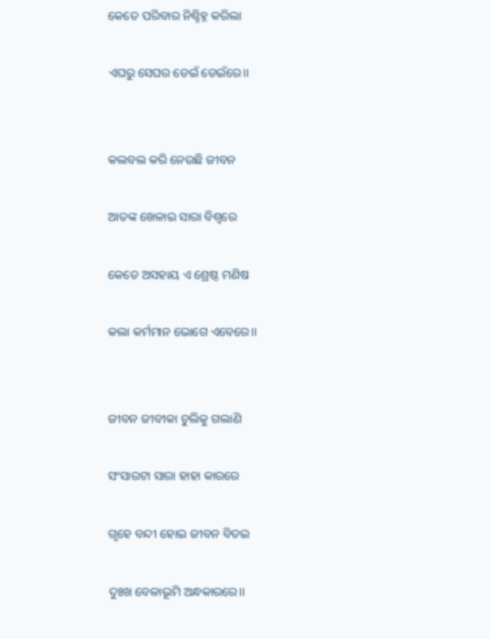କେତେ ପରିବାର ନିଶ୍ଚିହ୍ନ କରିଲା

ଏଘରୁ ସେଘର ଡେଇଁ ଡେଇଁରେ।।


କଲବଲ କରି ନେଉଛି ଜୀବନ

ଆତଙ୍କ ଖେଳାଇ ସାରା ବିଶ୍ୱରେ

କେତେ ଅସହାୟ ଏ ଶ୍ରେଷ୍ଠ ମଣିଷ

କଲା କର୍ମମାନ ଭୋଗେ ଏବେରେ।।


ଜୀବନ ଜୀବୀକା ଚୁଲିକୁ ଗଲାଣି

ସଂସାରଟା ସାରା ହାହା କାରରେ

ଗୃହେ ବନ୍ଦୀ ହୋଇ ଜୀବନ ବିତଇ

ଦୁଃଖ ବେଳାଭୂମି ଅନ୍ଧକାରରେ।।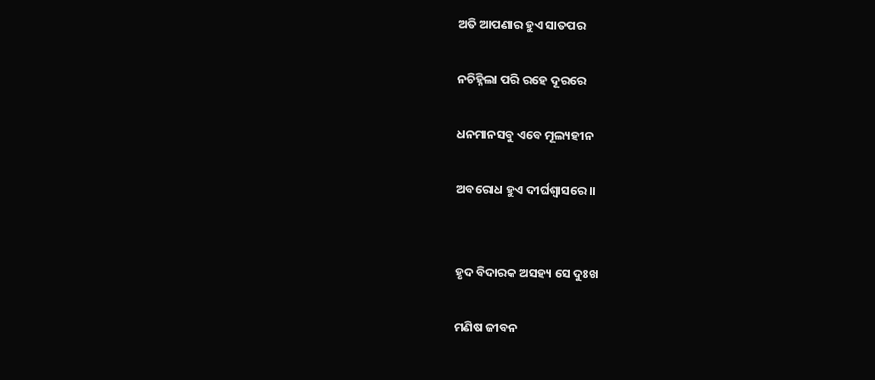ଅତି ଆପଣାର ହୁଏ ସାତପର

ନଚିହ୍ନିଲା ପରି ରହେ ଦୂରରେ

ଧନମାନସବୁ ଏବେ ମୂଲ୍ୟହୀନ

ଅବରୋଧ ହୁଏ ଦୀର୍ଘଶ୍ୱାସରେ।।


ହୃଦ ବିଦାରକ ଅସହ୍ୟ ସେ ଦୁଃଖ

ମଣିଷ ଜୀବନ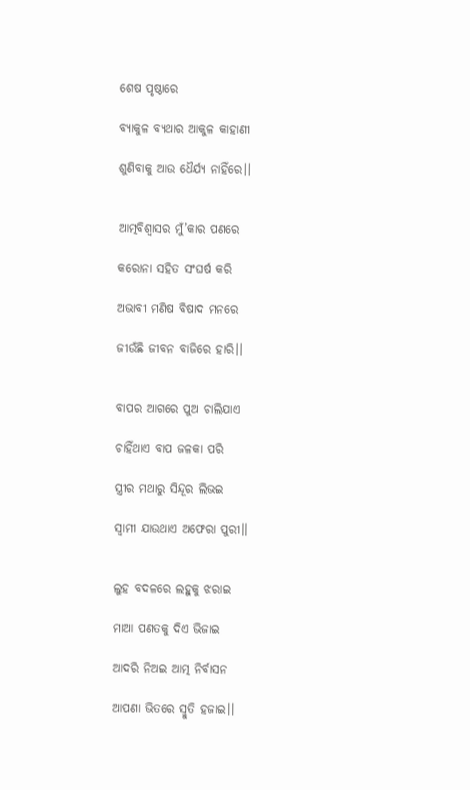ଶେଷ ପୃଷ୍ଠାରେ

ବ୍ୟାକୁଳ ବ୍ୟଥାର ଆକୁଳ କାହାଣୀ

ଶୁଣିବାକୁ ଆଉ ଧୈର୍ଯ୍ୟ ନାହିଁରେ।।


ଆତ୍ମବିଶ୍ୱାସର ମୁଁ’କାର ପଣରେ

କରୋନା ସହିତ ସଂଘର୍ଷ କରି

ଅଭାବୀ ମଣିଷ ବିଷାଦ ମନରେ

ଜୀଉଁଛି ଜୀବନ ବାଜିରେ ହାରି।।


ବାପର ଆଗରେ ପୁଅ ଚାଲିଯାଏ

ଚାହିଁଥାଏ ବାପ ଜଳକା ପରି

ସ୍ତ୍ରୀର ମଥାରୁ ସିନ୍ଦୂର ଲିଭଇ

ସ୍ୱାମୀ ଯାଉଥାଏ ଅଫେରା ପୁରୀ।।


ଲୁହ ବଦଳରେ ଲହୁକୁ ଝରାଇ

ମାଆ ପଣତକୁ ଦିଏ ଭିଜାଇ

ଆଦରି ନିଅଇ ଆତ୍ମ ନିର୍ବାସନ

ଆପଣା ଭିତରେ ସ୍ମୁତି ହଜାଇ।।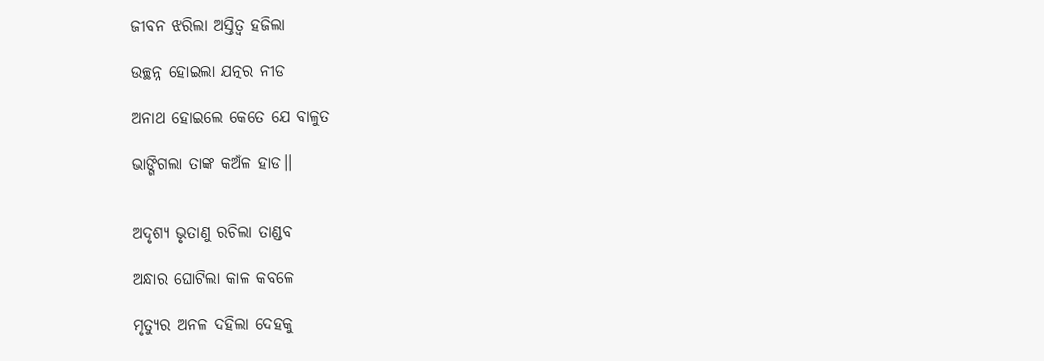ଜୀବନ ଝରିଲା ଅସ୍ତିତ୍ୱ ହଜିଲା

ଉଚ୍ଛନ୍ନ ହୋଇଲା ଯତ୍ନର ନୀଡ

ଅନାଥ ହୋଇଲେ କେତେ ଯେ ବାଳୁତ

ଭାଙ୍ଗିଗଲା ତାଙ୍କ କଅଁଳ ହାଡ।।


ଅଦୃଶ୍ୟ ଭୃତାଣୁ ରଚିଲା ତାଣ୍ଡବ

ଅନ୍ଧାର ଘୋଟିଲା କାଳ କବଳେ

ମୃତ୍ୟୁର ଅନଳ ଦହିଲା ଦେହକୁ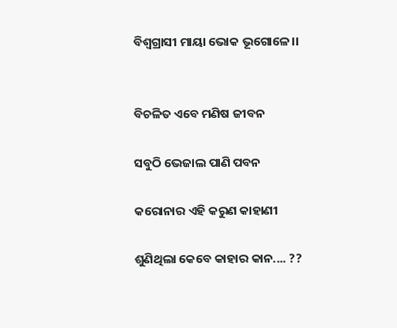ବିଶ୍ୱଗ୍ରାସୀ ମାୟା ଭୋକ ଭୂଗୋଳେ।।


ବିଚଳିତ ଏବେ ମଣିଷ ଜୀବନ

ସବୁଠି ଭେଜାଲ ପାଣି ପବନ

କରୋନାର ଏହି କରୁଣ କାହାଣୀ

ଶୁଣିଥିଲା କେବେ କାହାର କାନ.... ??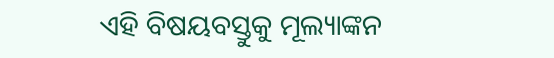ଏହି ବିଷୟବସ୍ତୁକୁ ମୂଲ୍ୟାଙ୍କନ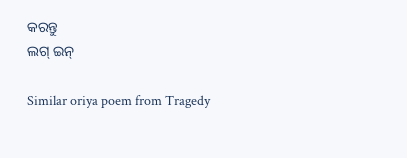କରନ୍ତୁ
ଲଗ୍ ଇନ୍

Similar oriya poem from Tragedy